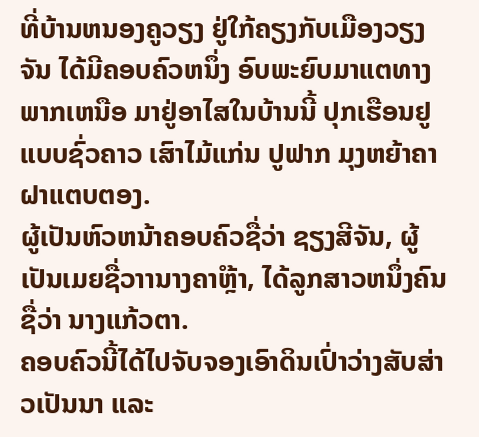ທີ່ບ້ານຫນອງຄູວຽງ ຢູ່ໃກ້ຄຽງກັບເມືອງວຽງຈັນ ໄດ້ມີຄອບຄົວຫນຶ່ງ ອົບພະຍົບມາແຕທາງພາກເຫນືອ ມາຢູ່ອາໄສໃນບ້ານນີ້ ປຸກເຮືອນຢູແບບຊົ່ວຄາວ ເສົາໄມ້ແກ່ນ ປູຟາກ ມຸງຫຍ້າຄາ ຝາແຕບຕອງ.
ຜູ້ເປັນຫົວຫນ້າຄອບຄົວຊື່ວ່າ ຊຽງສີຈັນ, ຜູ້ເປັນເມຍຊື່ວາານາງຄາໍຫຼ້າ, ໄດ້ລູກສາວຫນຶ່ງຄົນ ຊື່ວ່າ ນາງແກ້ວຕາ.
ຄອບຄົວນີ້ໄດ້ໄປຈັບຈອງເອົາດິນເປົ່າວ່າງສັບສ່າວເປັນນາ ແລະ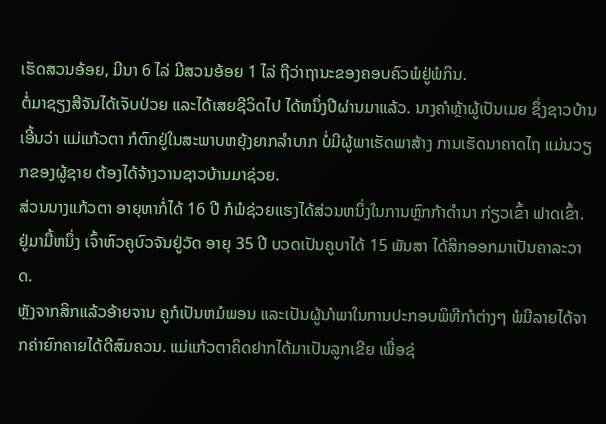ເຮັດສວນອ້ອຍ, ມີນາ 6 ໄລ່ ມີສວນອ້ອຍ 1 ໄລ່ ຖືວ່າຖານະຂອງຄອບຄົວພໍຢູ່ພໍກິນ.
ຕໍ່ມາຊຽງສີຈັນໄດ້ເຈັບປ່ວຍ ແລະໄດ້ເສຍຊີວິດໄປ ໄດ້ຫນຶ່ງປີຜ່ານມາແລ້ວ. ນາງຄາໍຫຼ້າຜູ້ເປັນເມຍ ຊຶ່ງຊາວບ້ານເອີ້ນວ່າ ແມ່ແກ້ວຕາ ກໍຕົກຢູ່ໃນສະພາບຫຍຸ້ງຍາກລໍາບາກ ບໍ່ມີຜູ້ພາເຮັດພາສ້າງ ການເຮັດນາຄາດໄຖ ແມ່ນວຽກຂອງຜູ້ຊາຍ ຕ້ອງໄດ້ຈ້າງວານຊາວບ້ານມາຊ່ວຍ.
ສ່ວນນາງແກ້ວຕາ ອາຍຸຫາກໍ່ໄດ້ 16 ປີ ກໍພໍຊ່ວຍແຮງໄດ້ສ່ວນຫນຶ່ງໃນການຫຼົກກ້າດຳນາ ກ່ຽວເຂົ້າ ຟາດເຂົ້າ.
ຢູ່ມາມື້ຫນຶ່ງ ເຈົ້າຫົວຄູບົວຈັນຢູ່ວັດ ອາຍຸ 35 ປີ ບວດເປັນຄູບາໄດ້ 15 ພັນສາ ໄດ້ສິກອອກມາເປັນຄາລະວາດ.
ຫຼັງຈາກສິກແລ້ວອ້າຍຈານ ຄູກໍເປັນຫມໍພອນ ແລະເປັນຜູ້ນາໍພາໃນການປະກອບພິທີກາໍຕ່າງໆ ພໍມີລາຍໄດ້ຈາກຄ່າຍົກຄາຍໄດ້ດີສົມຄວນ. ແມ່ແກ້ວຕາຄິດຢາກໄດ້ມາເປັນລູກເຂີຍ ເພື່ອຊ່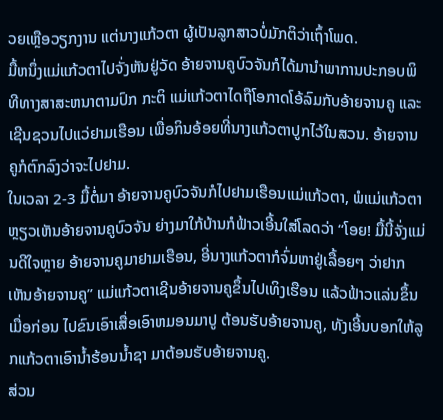ວຍເຫຼືອວຽກງານ ແຕ່ນາງແກ້ວຕາ ຜູ້ເປັນລູກສາວບໍ່ມັກຕິວ່າເຖົ້າໂພດ.
ມື້ຫນຶ່ງແມ່ແກ້ວຕາໄປຈັ່ງຫັນຢູ່ວັດ ອ້າຍຈານຄູບົວຈັນກໍໄດ້ມານຳພາການປະກອບພິທີທາງສາສະຫນາຕາມປົກ ກະຕິ ແມ່ແກ້ວຕາໄດຖືໂອກາດໂອ້ລົມກັບອ້າຍຈານຄູ ແລະເຊີນຊວນໄປແວ່ຢາມເຮືອນ ເພື່ອກິນອ້ອຍທີ່ນາງແກ້ວຕາປູກໄວ້ໃນສວນ. ອ້າຍຈານຄູກໍຕົກລົງວ່າຈະໄປຢາມ.
ໃນເວລາ 2-3 ມື້ຕໍ່ມາ ອ້າຍຈານຄູບົວຈັນກໍໄປຢາມເຮືອນແມ່ແກ້ວຕາ, ພໍແມ່ແກ້ວຕາຫຼຽວເຫັນອ້າຍຈານຄູບົວຈັນ ຍ່າງມາໃກ້ບ້ານກໍຟ້າວເອີ້ນໃສ່ໂລດວ່າ “ໂອຍ! ມື້ນີ້ຈັ່ງແມ່ນດີໃຈຫຼາຍ ອ້າຍຈານຄູມາຢາມເຮືອນ, ອີ່ນາງແກ້ວຕາກໍຈົ່ມຫາຢູ່ເລື້ອຍໆ ວ່າຢາກເຫັນອ້າຍຈານຄູ” ແມ່ແກ້ວຕາເຊີນອ້າຍຈານຄູຂຶ້ນໄປເທິງເຮືອນ ແລ້ວຟ້າວແລ່ນຂຶ້ນເມື່ອກ່ອນ ໄປຂົນເອົາເສື່ອເອົາຫມອນມາປູ ຕ້ອນຮັບອ້າຍຈານຄູ, ທັງເອີ້ນບອກໃຫ້ລູກແກ້ວຕາເອົານໍ້າຮ້ອນນໍ້າຊາ ມາຕ້ອນຮັບອ້າຍຈານຄູ.
ສ່ວນ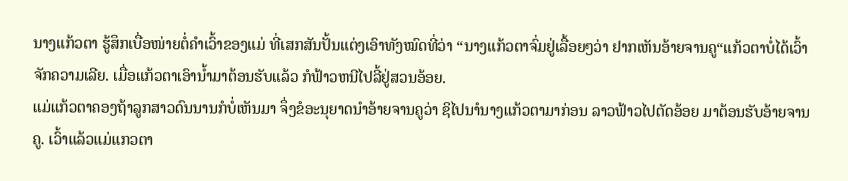ນາງແກ້ວຕາ ຮູ້ສຶກເບື່ອໜ່າຍຕໍ່ຄຳເວົ້າຂອງແມ່ ທີ່ເສກສັນປັ້ນແຕ່ງເອົາທັງໝົດທີ່ວ່າ “ນາງແກ້ວຕາຈົ່ມຢູ່ເລື້ອຍໆວ່າ ຢາກເຫັນອ້າຍຈານຄູ“ແກ້ວຕາບໍ່ໄດ້ເວົ້າຈັກຄວາມເລີຍ. ເມື່ອແກ້ວຕາເອົານໍ້າມາຕ້ອນຮັບແລ້ວ ກໍຟ້າວຫນີໄປລີ້ຢູ່ສວນອ້ອຍ.
ແມ່ແກ້ວຕາຄອງຖ້າລູກສາວດົນນານກໍບໍ່ເຫັນມາ ຈຶ່ງຂໍອະນຸຍາດນຳອ້າຍຈານຄູວ່າ ຊິໄປນາໍນາງແກ້ວຕາມາກ່ອນ ລາວຟ້າວໄປຕັດອ້ອຍ ມາຕ້ອນຮັບອ້າຍຈານຄູ. ເວົ້າແລ້ວແມ່ແກວຕາ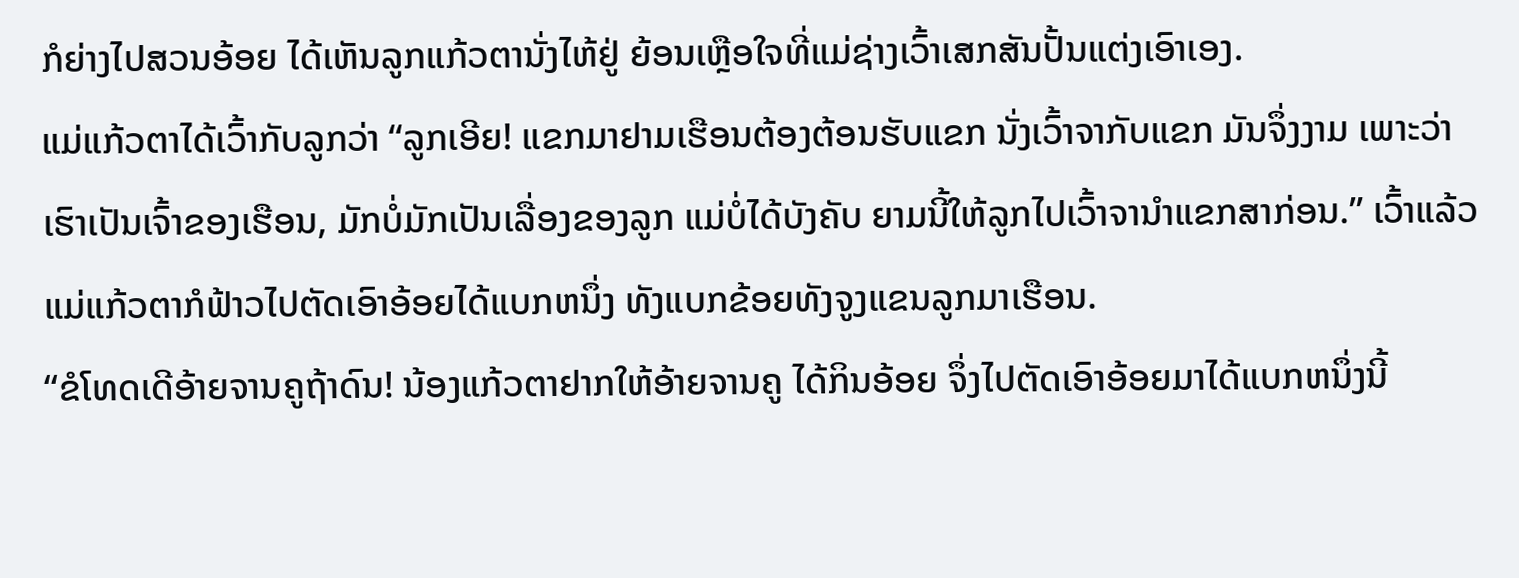ກໍຍ່າງໄປສວນອ້ອຍ ໄດ້ເຫັນລູກແກ້ວຕານັ່ງໄຫ້ຢູ່ ຍ້ອນເຫຼືອໃຈທີ່ແມ່ຊ່າງເວົ້າເສກສັນປັ້ນແຕ່ງເອົາເອງ.
ແມ່ແກ້ວຕາໄດ້ເວົ້າກັບລູກວ່າ “ລູກເອີຍ! ແຂກມາຢາມເຮືອນຕ້ອງຕ້ອນຮັບແຂກ ນັ່ງເວົ້າຈາກັບແຂກ ມັນຈຶ່ງງາມ ເພາະວ່າເຮົາເປັນເຈົ້າຂອງເຮືອນ, ມັກບໍ່ມັກເປັນເລື່ອງຂອງລູກ ແມ່ບໍ່ໄດ້ບັງຄັບ ຍາມນີ້ໃຫ້ລູກໄປເວົ້າຈານຳແຂກສາກ່ອນ.” ເວົ້າແລ້ວ ແມ່ແກ້ວຕາກໍຟ້າວໄປຕັດເອົາອ້ອຍໄດ້ແບກຫນຶ່ງ ທັງແບກຂ້ອຍທັງຈູງແຂນລູກມາເຮືອນ.
“ຂໍໂທດເດີອ້າຍຈານຄູຖ້າດົນ! ນ້ອງແກ້ວຕາຢາກໃຫ້ອ້າຍຈານຄູ ໄດ້ກິນອ້ອຍ ຈຶ່ງໄປຕັດເອົາອ້ອຍມາໄດ້ແບກຫນຶ່ງນີ້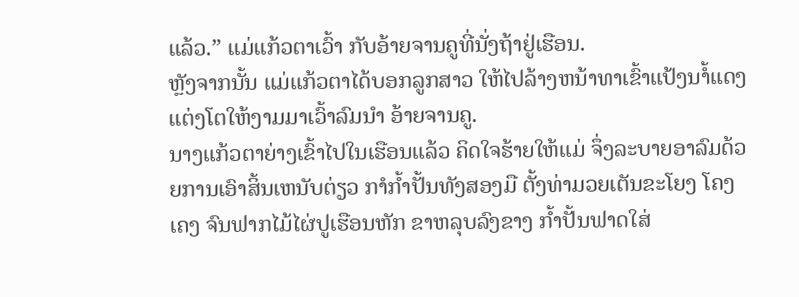ແລ້ວ.” ແມ່ແກ້ວຕາເວົ້າ ກັບອ້າຍຈານຄູທີ່ນັ່ງຖ້າຢູ່ເຮືອນ.
ຫຼັງຈາກນັ້ນ ແມ່ແກ້ວຕາໄດ້ບອກລູກສາວ ໃຫ້ໄປລ້າງຫນ້າທາເຂົ້າແປ້ງນາໍ້ແດງ ແຕ່ງໂຕໃຫ້ງາມມາເວົ້າລົມນໍາ ອ້າຍຈານຄູ.
ນາງແກ້ວຕາຍ່າງເຂົ້າໄປໃນເຮືອນແລ້ວ ຄິດໃຈຮ້າຍໃຫ້ແມ່ ຈຶ່ງລະບາຍອາລົມດ້ວຍການເອົາສິ້ນເຫນັບຕ່ຽວ ກາໍກ້ຳປັ້ນທັງສອງມື ຕັ້ງທ່າມວຍເຕັນຂະໂຍງ ໂຄງເຄງ ຈົນຟາກໄມ້ໄຜ່ປູເຮືອນຫັກ ຂາຫລຸບລົງຂາງ ກໍ້າປັ້ນຟາດໃສ່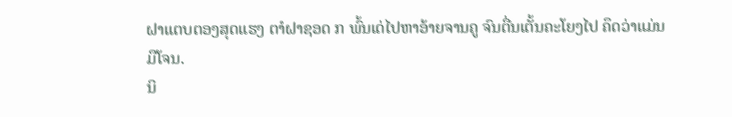ຝາແຕບຕອງສຸດແຮງ ຕາໍຝາຊອດ ກ ພົ້ນເດ່ໄປຫາອ້າຍຈານຄູ ຈົນຕື່ນເຕັ້ນຄະໂຍງໄປ ຄຶດວ່າແມ່ນມືໂຈນ.
ນິ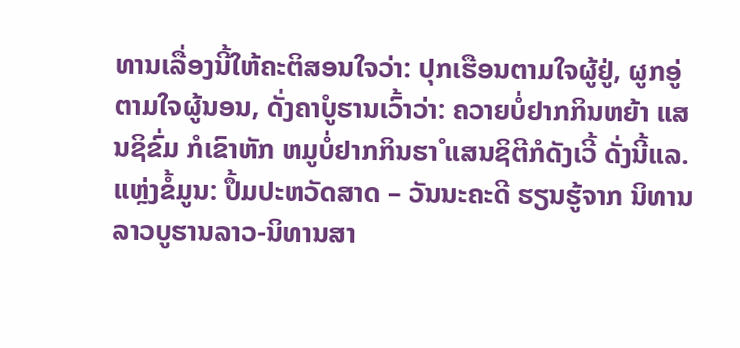ທານເລື່ອງນີ້ໃຫ້ຄະຕິສອນໃຈວ່າ: ປຸກເຮືອນຕາມໃຈຜູ້ຢູ່, ຜູກອູ່ຕາມໃຈຜູ້ນອນ, ດັ່ງຄາໍບູຮານເວົ້າວ່າ: ຄວາຍບໍ່ຢາກກິນຫຍ້າ ແສນຊິຂົ່ມ ກໍເຂົາຫັກ ຫມູບໍ່ຢາກກິນຮາໍ ແສນຊິຕີກໍດັງເວີ້ ດັ່ງນີ້ແລ.
ແຫຼ່ງຂໍ້ມູນ: ປຶ້ມປະຫວັດສາດ – ວັນນະຄະດີ ຮຽນຮູ້ຈາກ ນິທານລາວບູຮານລາວ-ນິທານສາ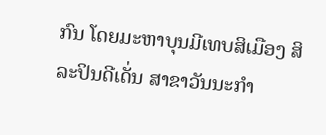ກົນ ໂດຍມະຫາບຸນມີເທບສິເມືອງ ສິລະປິນດີເດັ່ນ ສາຂາວັນນະກຳ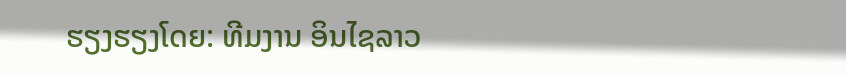ຮຽງຮຽງໂດຍ: ທີມງານ ອິນໄຊລາວ